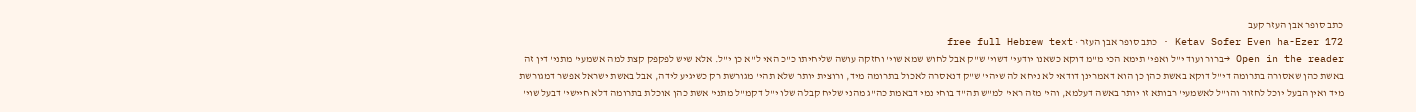כתב סופר אבן העזר קעב
Ketav Sofer Even ha-Ezer 172 · כתב סופר אבן העזר · free full Hebrew text
Open in the reader →ברור ועוד י"ל ואפי' תימא הכי מ"מ דוקא כשאנו יודעי' דשוי' ש"ק אבל לחוש שמא שוי' וחזקה עושה שליחיתו כ"כ האי ל"א כן י"ל. אלא שיש לפקפק קצת למה אשמעי' מתני' דין זה באשת כהן שאסורה בתרומה די"ל דוקא באשת כהן כן הוא דאמרינן דודאי לא ניחא לה שיהי' ש"ק דנאסרה לאכול בתרומה מיד, ורוצית יותר שלא תהי' מגורשת רק כשיגיע לידה, אבל באשת ישראל אפשר דמגורשת מיד ואין הבעל יוכל לחזור והו"ל לאשמעי' רבותא זו יותר באשה דעלמא, והי' מזה ראי' למ"ש תה"ד בוחי נמי דבאמת כה"ג מהני שליח קבלה שלו י"ל דקמ"ל מתני' אשת כהן אוכלת בתרומה דלא חיישי' דבעל שוי'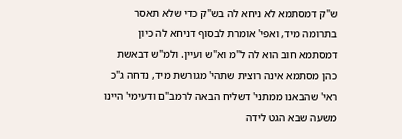ש"ק דמסתמא לא ניחא לה בש"ק כדי שלא תאסר בתרומה מיד, ואפי' אומרת לבסוף דניחא לה כיון דמסתמא חוב הוא לה ל"מ וא"ש ועיין. ולמ"ש דבאשת כהן מסתמא אינה רוצית שתהי' מגורשת מיד, נדחה ג"כ ראי' שהבאנו ממתני' דשליח הבאה לרמב"ם ודעימי' היינו משעה שבא הגט לידה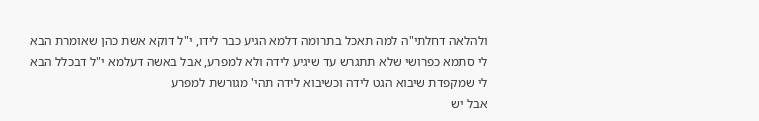ולהלאה דחלתי"ה למה תאכל בתרומה דלמא הגיע כבר לידו, י"ל דוקא אשת כהן שאומרת הבא לי סתמא כפרושי שלא תתגרש עד שיגיע לידה ולא למפרע, אבל באשה דעלמא י"ל דבכלל הבא לי שמקפדת שיבוא הגט לידה וכשיבוא לידה תהי' מגורשת למפרע
אבל יש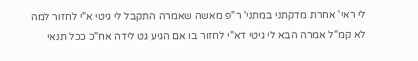לי ראי' אחרת מדקתני במתני' ר"פ מאשה שאמרה התקבל לי גיטי א"י לחזור למה לא קמ"ל אמרה הבא לי גיטי דא"י לחזור בו אם הגיע גט לידה אח"כ ככל תנאי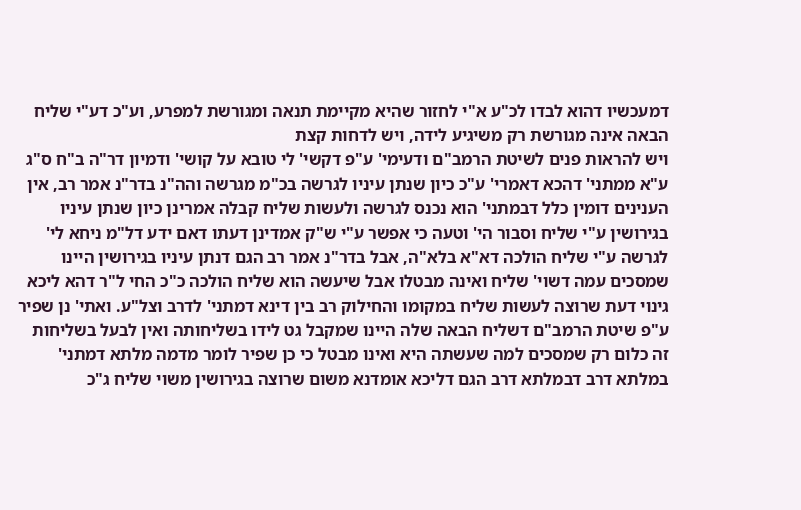דמעכשיו דהוא לבדו לכ"ע א"י לחזור שהיא מקיימת תנאה ומגורשת למפרע, וע"כ דע"י שליח הבאה אינה מגורשת רק משיגיע לידה, ויש לדחות קצת
ויש להראות פנים לשיטת הרמב"ם ודעימי' ע"פ דקשי' לי טובא על קושי' ודמיון דר"ה ב"ח ס"ג ע"א ממתני' דהכא דאמרי' ע"כ כיון שנתן עיניו לגרשה בכ"מ מגרשה והה"נ בדר"נ אמר רב, אין הענינים דומין כלל דבמתני' הוא נכנס לגרשה ולעשות שליח קבלה אמרינן כיון שנתן עיניו בגירושין ע"י שליח וסבור הי' וטעה כי אפשר ע"י ש"ק אמדינן דעתו דאם ידע דל"מ ניחא לי' לגרשה ע"י שליח הולכה דא"א בלא"ה, אבל בדר"נ אמר רב הגם דנתן עיניו בגירושין היינו שמסכים עמה דשוי' שליח ואינה מבטלו אבל שיעשה הוא שליח הולכה כ"כ החי ל"ר דהא ליכא גינוי דעת שרוצה לעשות שליח במקומו והחילוק רב בין דינא דמתני' לדרב וצל"ע. ואתי' נן שפיר ע"פ שיטת הרמב"ם דשליח הבאה שלה היינו שמקבל גט לידו בשליחותה ואין לבעל בשליחות זה כלום רק שמסכים למה שעשתה היא ואינו מבטל כי כן שפיר לומר מדמה מלתא דמתני' במלתא דרב דבמלתא דרב הגם דליכא אומדנא משום שרוצה בגירושין משוי שליח ג"כ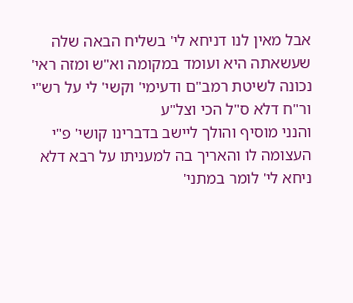אבל מאין לנו דניחא לי' בשליח הבאה שלה שעשאתה היא ועומד במקומה וא"ש ומזה ראי' נכונה לשיטת רמב"ם ודעימי' וקשי' לי על רש"י ור"ח דלא ס"ל הכי וצל"ע
והנני מוסיף והולך ליישב בדברינו קושי' פ"י העצומה לו והאריך בה למעניתו על רבא דלא ניחא לי' לומר במתני'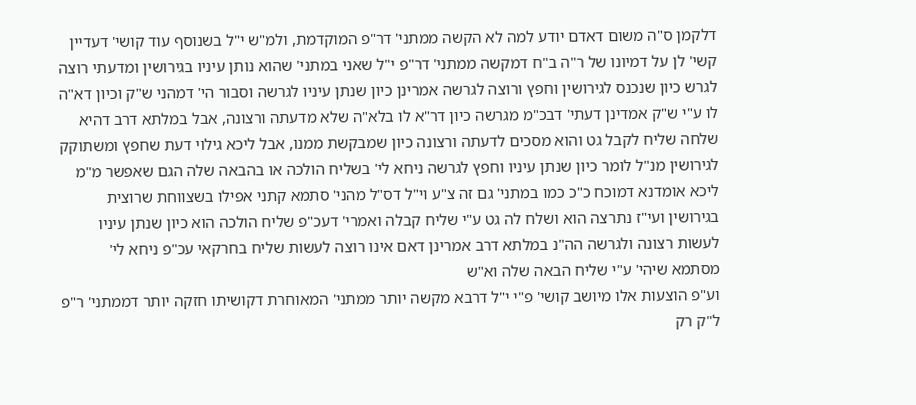דלקמן ס"ה משום דאדם יודע למה לא הקשה ממתני' דר"פ המוקדמת, ולמ"ש י"ל בשנוסף עוד קושי' דעדיין קשי' לן על דמיונו של ר"ה ב"ח דמקשה ממתני' דר"פ י"ל שאני במתני' שהוא נותן עיניו בגירושין ומדעתי רוצה לגרש כיון שנכנס לגירושין וחפץ ורוצה לגרשה אמרינן כיון שנתן עיניו לגרשה וסבור הי' דמהני ש"ק וכיון דא"ה לו ע"י ש"ק אמדינן דעתי' דבכ"מ מגרשה כיון דר"א לו בלא"ה שלא מדעתה ורצונה, אבל במלתא דרב דהיא שלחה שליח לקבל גט והוא מסכים לדעתה ורצונה כיון שמבקשת ממנו, אבל ליכא גילוי דעת שחפץ ומשתוקק לגירושין מנ"ל לומר כיון שנתן עיניו וחפץ לגרשה ניחא לי' בשליח הולכה או בהבאה שלה הגם שאפשר מ"מ ליכא אומדנא דמוכח כ"כ כמו במתני' גם זה צ"ע וי"ל דס"ל מהני' סתמא קתני אפילו בשצווחת שרוצית בגירושין ועי"ז נתרצה הוא ושלח לה גט ע"י שליח קבלה ואמרי' דעכ"פ שליח הולכה הוא כיון שנתן עיניו לעשות רצונה ולגרשה הה"נ במלתא דרב אמרינן דאם אינו רוצה לעשות שליח בחרקאי עכ"פ ניחא לי' מסתמא שיהי' ע"י שליח הבאה שלה וא"ש
וע"פ הוצעות אלו מיושב קושי' פ"י י"ל דרבא מקשה יותר ממתני' המאוחרת דקושיתו חזקה יותר דממתני' ר"פ ל"ק רק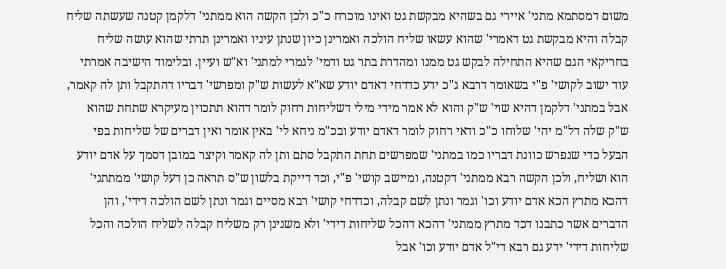משום דמסתמא מתני' איירי גם בשהיא מבקשת גט ואינו מוכרח כ"כ ולכן הקשה הוא ממתני' דלקמן קטנה שעשתה שליח קבלה והיא מבקשת גט דאמרי' שהוא עשאו שליח הולכה ואמרינן כיון שנתן עיניו ואמרינן תרתי שהוא עושה שליח בחריקאי הגם שהיא התחילה לבקש גט ממנו ומהדרת בתר גט ודמי' לגמרי למתני' וא"ש ועיין. ובלימוד הישיבה אמרתי עוד ישוב לקושי' פ"י בשאומר דרבא ג"כ ידע כדדחי דאדם יודע שא"א לעשות ש"ק ומפרשי' דבריו דהתקבל ותן לה קאמר, אבל במתני' דלקמן דהיא שוי' ש"ק והוא לא אמר מידי מילי דשליחות רחוק לומר דהוא תתכוין מעיקרא שתחת שהוא ש"ק שלה דל"מ יהי' שלוחו כ"כ ודאי רחוק לומר דאדם יודע ובכ"מ ניחא לי' באין אומר ואין דברים של שליחות בפי הבעל כדי שנפרש כוונת דבריו כמו במתני' שמפרשים תחת התקבל סתם ותן לה קאמר וקיצר במובן דסמך על אדם יודע הוא ושליח, ולכן הקשה רבא ממתני' דקטנה, ומיישב קושי' פ"י, וכד דייקת בלשון ש"ס תראה כן דעל קושי' ממתתני' דהכא מתרץ הכא אדם יודע וכו' וגמר ונתן לשם קבלה, וכדדחי קושי' רבא מסיים וגמר ונתן לשם הולכה דידי', והן הדברים אשר כתבנו דכד מתרץ ממתני' דהכא דהכל שליחות דידי' ולא משנינן רק משליח קבלה לשליח הולכה והכל שליחות דידי' ידע גם רבא די"ל אדם יודע וכו' אבל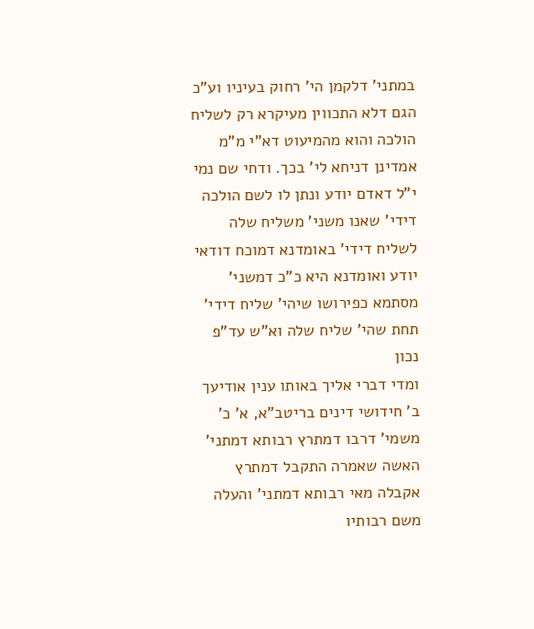במתני' דלקמן הי' רחוק בעיניו וע"כ הגם דלא התכווין מעיקרא רק לשליח הולכה והוא מהמיעוט דא"י מ"מ אמדינן דניחא לי' בכך. ודחי שם נמי י"ל דאדם יודע ונתן לו לשם הולכה דידי' שאנו משני' משליח שלה לשליח דידי' באומדנא דמוכח דודאי יודע ואומדנא היא כ"כ דמשני' מסתמא כפירושו שיהי' שליח דידי' תחת שהי' שליח שלה וא"ש עד"פ נכון
ומדי דברי אליך באותו ענין אודיעך ב' חידושי דינים בריטב"א, א' כ' משמי' דרבו דמתרץ רבותא דמתני' האשה שאמרה התקבל דמתרץ אקבלה מאי רבותא דמתני' והעלה משם רבותיו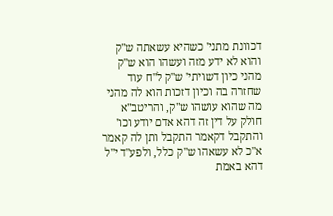דכוונת מתני' כשהיא עשאתה ש"ק והוא לא ידע מזה ועשהו הוא ש"ק מהני כיון דשויתי' ש"ק ל"ח עוד שחזרה בה וכיון דזכות הוא לה מהני מה שהוא עושהו ש"ק, והריטב"א חולק על דין זה דהא אדם יודע וכו' והתקבל דקאמר התקבל ותן לה קאמר א"כ לא עשאהו ש"ק כלל, ולפע"ד י"ל דהא באמת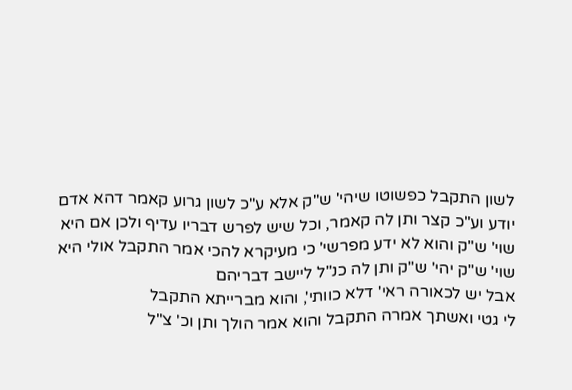לשון התקבל כפשוטו שיהי' ש"ק אלא ע"כ לשון גרוע קאמר דהא אדם יודע וע"כ קצר ותן לה קאמר, וכל שיש לפרש דבריו עדיף ולכן אם היא שוי' ש"ק והוא לא ידע מפרשי' כי מעיקרא להכי אמר התקבל אולי היא שוי' ש"ק יהי' ש"ק ותן לה כנ"ל ליישב דבריהם
אבל יש לכאורה ראי' דלא כוותי', והוא מברייתא התקבל
לי גטי ואשתך אמרה התקבל והוא אמר הולך ותן וכ' צ"ל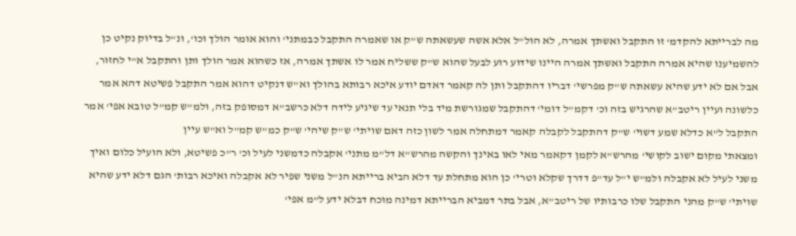מה לברייתא להקדמ' זו התקבל ואשתך אמרה, לא הול"ל אלא אשה שעשאתה ש"ק או שאמרה התקבל כבמתני' והוא אומר הולך וכו', ונ"ל בדיוק נקיט כן להשמיענו שהיא אמרה התקבל ואשתך אמרה היינו שידוע רוע לבעל שהוא ש"ק ששליח אמר לו אשתך אמרה, אז כשהוא אמר הולך ותן והתקבל א"י לחזור, אבל אם לא ידע שהיא עשאתה ש"ק מפרשי' דבריו דהתקבל ותן לה קאמר דאדם יודע איכא רבותא בהולך וא"ש דנקיט דהוא אמר התקבל פשיטא דהא אמר כלשונה ועיין ריטב"א שהרגיש בזה וכ' דקמ"ל דומי' דהתקבל שמגורשת מיד בלי תנאי עד שיגיע לידה דלא כרשב"א דמסופק בזה, ולמ"ש קמ"ל טובא אפי' אמר התקבל ל"א כדלא שמע דשוי' ש"ק דהתקבל לקבלה קאמר דמתחלה אמר לשון כזה דאם שויתי' ש"ק שיהי' ש"ק כמ"ש קמ"ל וא"ש עיין
ומצאתי מקום ישוב לקושי' מהרש"א לקמן דקאמר מאי לאו באינך והקשה מהרש"א דל"מ מתני' אקבלה כדמשני לעיל וכ' ר"כ פשיטא, ולא הועיל כלום ואיך משני לעיל לא אקבלה ולמ"ש י"ל עד"פ דדרך שקלא וטרי' כן הוא מתחלת עד דלא הביא ברייתא הנ"ל משני שפיר לא אקבלה ואיכא רבות' הגם דלא ידע שהיא שויתי' ש"ק מהני התקבל שלו כרבותיו של ריטב"א, אבל בתר דמביא הברייתא דמינה מוכח דבלא ידע ל"מ אפי'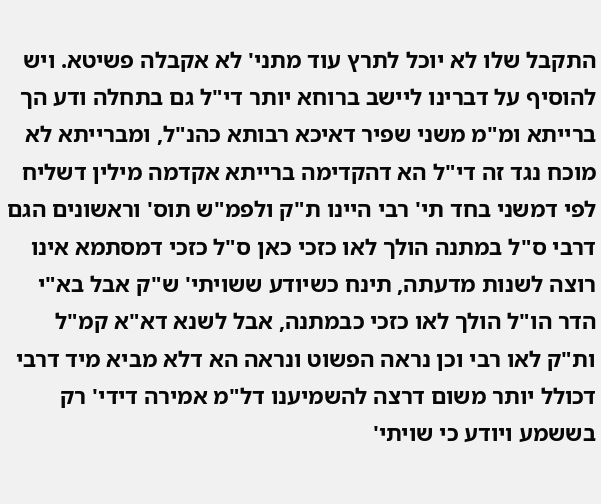התקבל שלו לא יוכל לתרץ עוד מתני' לא אקבלה פשיטא. ויש להוסיף על דברינו ליישב ברוחא יותר די"ל גם בתחלה ודע הך ברייתא ומ"מ משני שפיר דאיכא רבותא כהנ"ל, ומברייתא לא מוכח נגד זה די"ל הא דהקדימה ברייתא אקדמה מילין דשליח לפי דמשני בחד תי' רבי היינו ת"ק ולפמ"ש תוס' וראשונים הגם דרבי ס"ל במתנה הולך לאו כזכי כאן ס"ל כזכי דמסתמא אינו רוצה לשנות מדעתה, תינח כשיודע ששויתי' ש"ק אבל בא"י הדר הו"ל הולך לאו כזכי כבמתנה, אבל לשנא דא"א קמ"ל ות"ק לאו רבי וכן נראה הפשוט ונראה הא דלא מביא מיד דרבי דכולל יותר משום דרצה להשמיענו דל"מ אמירה דידי' רק בששמע ויודע כי שויתי'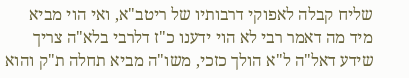שליח קבלה לאפוקי דרבותיו של ריטב"א, ואי הוי מביא מיד מה דאמר רבי לא הוי ידענו כ"ז דלרבי בלא"ה צריך שידע דאל"ה ל"א הולך כזכי, משו"ה מביא תחלה ת"ק והוא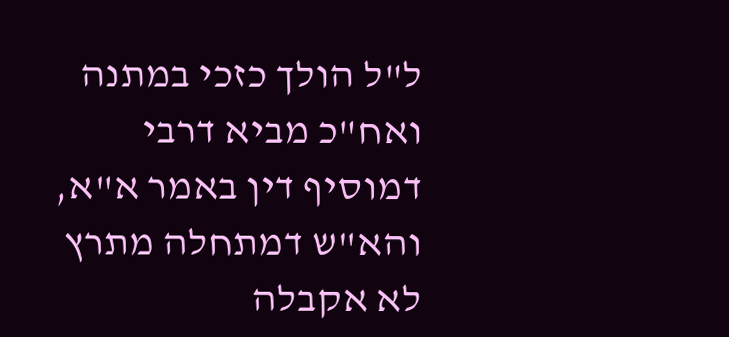ל"ל הולך כזכי במתנה ואח"כ מביא דרבי דמוסיף דין באמר א"א, והא"ש דמתחלה מתרץ לא אקבלה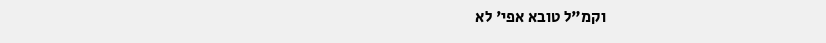וקמ"ל טובא אפי' לא